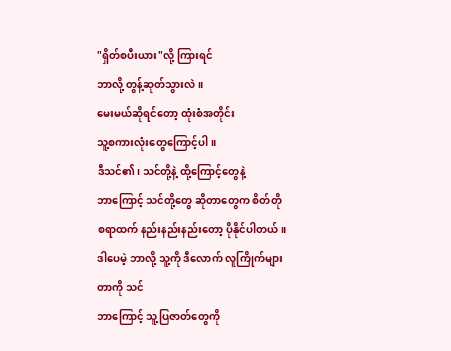"ရှိတ်စပီးယား"လို့ ကြားရင်
ဘာလို့ တွန့်ဆုတ်သွားလဲ။
မေးမယ်ဆိုရင်တော့ ထုံးစံအတိုင်း
သူ့စကားလုံးတွေကြောင့်ပါ။
ဒီသင်၏၊ သင်တို့နဲ့ ထို့ကြောင့်တွေနဲ့
ဘာကြောင့် သင်တို့တွေ ဆိုတာတွေက စိတ်တို
စရာထက် နည်းနည်းနည်းတော့ ပိုနိုင်ပါတယ်။
ဒါပေမဲ့ ဘာလို့ သူ့ကို ဒီလောက် လူကြိုက်များ
တာကို သင်
ဘာကြောင့် သူ့ပြဇာတ်တွေကို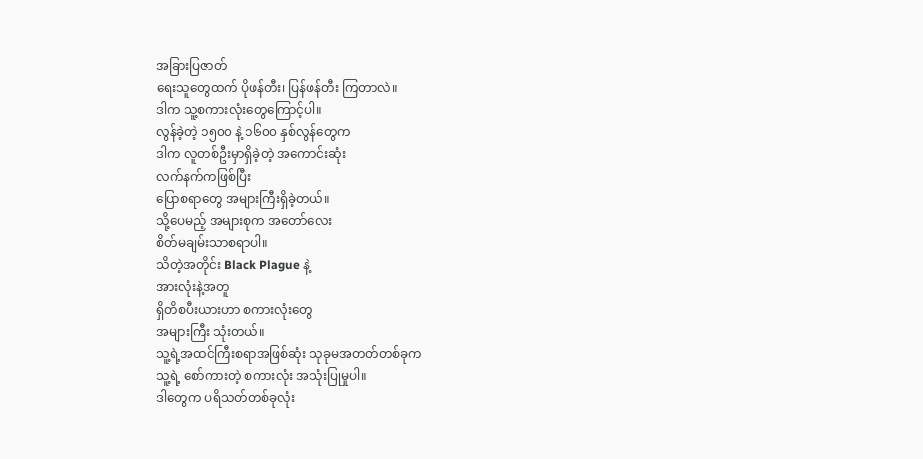အခြားပြဇာတ်
ရေးသူတွေထက် ပိုဖန်တီး၊ ပြန်ဖန်တီး ကြတာလဲ။
ဒါက သူ့စကားလုံးတွေကြောင့်ပါ။
လွန်ခဲ့တဲ့ ၁၅၀၀ နဲ့ ၁၆၀၀ နှစ်လွန်တွေက
ဒါက လူတစ်ဦးမှာရှိခဲ့တဲ့ အကောင်းဆုံး
လက်နက်ကဖြစ်ပြီး
ပြောစရာတွေ အများကြီးရှိခဲ့တယ်။
သို့ပေမည့် အများစုက အတော်လေး
စိတ်မချမ်းသာစရာပါ။
သိတဲ့အတိုင်း Black Plague နဲ့
အားလုံးနဲ့အတူ
ရှိတိစပီးယားဟာ စကားလုံးတွေ
အများကြီး သုံးတယ်။
သူ့ရဲ့အထင်ကြီးစရာအဖြစ်ဆုံး သုခုမအတတ်တစ်ခုက
သူ့ရဲ့ စော်ကားတဲ့ စကားလုံး အသုံးပြုမှုပါ။
ဒါတွေက ပရိသတ်တစ်ခုလုံး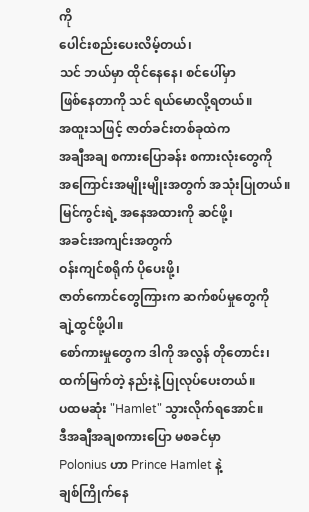ကို
ပေါင်းစည်းပေးလိမ့်တယ်၊
သင် ဘယ်မှာ ထိုင်နေနေ၊ စင်ပေါ်မှာ
ဖြစ်နေတာကို သင် ရယ်မောလို့ရတယ်။
အထူးသဖြင့် ဇာတ်ခင်းတစ်ခုထဲက
အချီအချ စကားပြောခန်း စကားလုံးတွေကို
အကြောင်းအမျိုးမျိုးအတွက် အသုံးပြုတယ်။
မြင်ကွင်းရဲ့ အနေအထားကို ဆင်ဖို့၊
အခင်းအကျင်းအတွက်
ဝန်းကျင်စရိုက် ပိုပေးဖို့၊
ဇာတ်ကောင်တွေကြားက ဆက်စပ်မှုတွေကို
ချဲ့ထွင်ဖို့ပါ။
စော်ကားမှုတွေက ဒါကို အလွန် တိုတောင်း၊
ထက်မြက်တဲ့ နည်းနဲ့ ပြုလုပ်ပေးတယ်။
ပထမဆုံး "Hamlet" သွားလိုက်ရအောင်။
ဒီအချီအချစကားပြော မစခင်မှာ
Polonius ဟာ Prince Hamlet နဲ့
ချစ်ကြိုက်နေ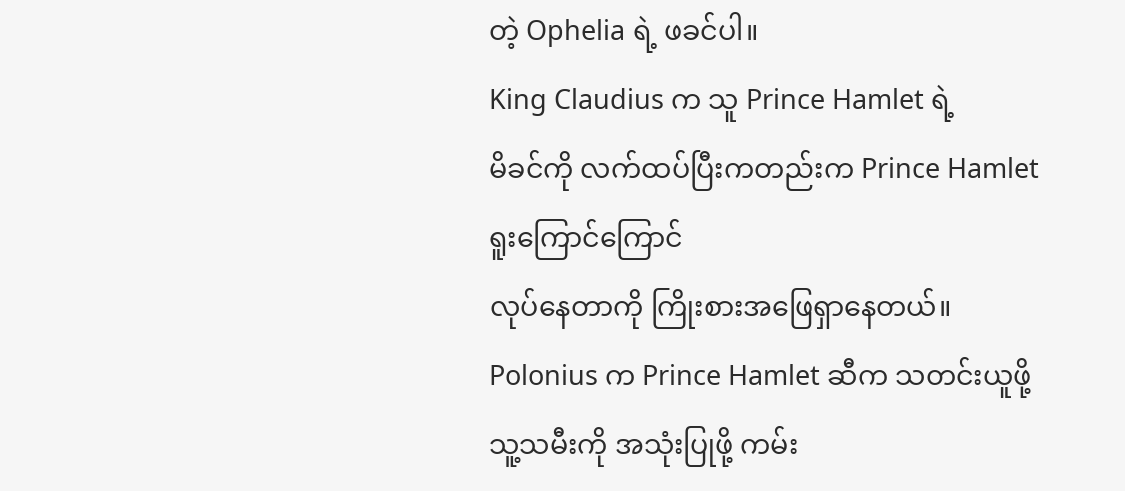တဲ့ Ophelia ရဲ့ ဖခင်ပါ။
King Claudius က သူ Prince Hamlet ရဲ့
မိခင်ကို လက်ထပ်ပြီးကတည်းက Prince Hamlet
ရူးကြောင်ကြောင်
လုပ်နေတာကို ကြိုးစားအဖြေရှာနေတယ်။
Polonius က Prince Hamlet ဆီက သတင်းယူဖို့
သူ့သမီးကို အသုံးပြုဖို့ ကမ်း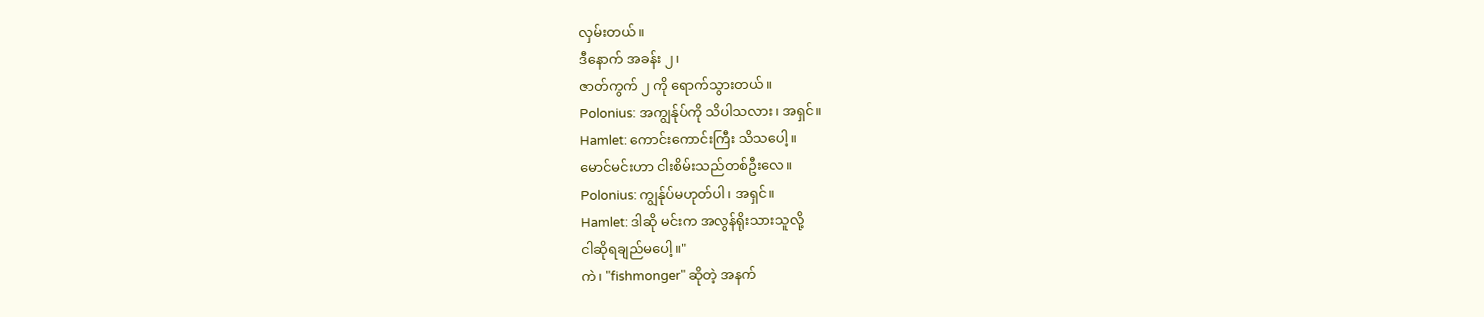လှမ်းတယ်။
ဒီနောက် အခန်း ၂၊
ဇာတ်ကွက် ၂ ကို ရောက်သွားတယ်။
Polonius: အကျွန်ုပ်ကို သိပါသလား၊ အရှင်။
Hamlet: ကောင်းကောင်းကြီး သိသပေါ့။
မောင်မင်းဟာ ငါးစိမ်းသည်တစ်ဦးလေ။
Polonius: ကျွန်ုပ်မဟုတ်ပါ၊ အရှင်။
Hamlet: ဒါဆို မင်းက အလွန်ရိုးသားသူလို့
ငါဆိုရချည်မပေါ့။"
ကဲ၊ "fishmonger" ဆိုတဲ့ အနက်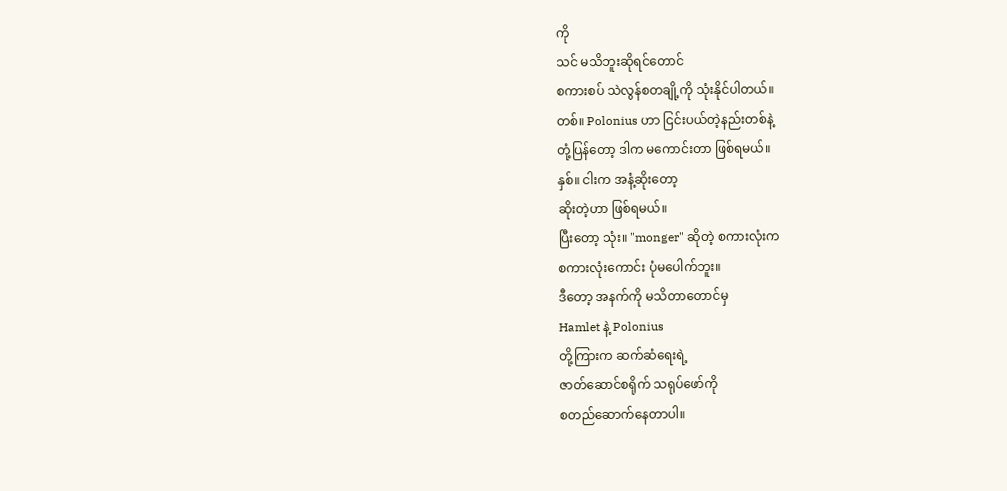ကို
သင် မသိဘူးဆိုရင်တောင်
စကားစပ် သဲလွန်စတချို့ကို သုံးနိုင်ပါတယ်။
တစ်။ Polonius ဟာ ငြင်းပယ်တဲ့နည်းတစ်နဲ့
တုံ့ပြန်တော့ ဒါက မကောင်းတာ ဖြစ်ရမယ်။
နှစ်။ ငါးက အနံ့ဆိုးတော့
ဆိုးတဲ့ဟာ ဖြစ်ရမယ်။
ပြီးတော့ သုံး။ "monger" ဆိုတဲ့ စကားလုံးက
စကားလုံးကောင်း ပုံမပေါက်ဘူး။
ဒီတော့ အနက်ကို မသိတာတောင်မှ
Hamlet နဲ့ Polonius
တို့ကြားက ဆက်ဆံရေးရဲ့
ဇာတ်ဆောင်စရိုက် သရုပ်ဖော်ကို
စတည်ဆောက်နေတာပါ။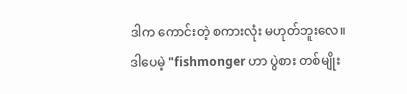ဒါက ကောင်းတဲ့ စကားလုံး မဟုတ်ဘူးလေ။
ဒါပေမဲ့ "fishmonger ဟာ ပွဲစား တစ်မျိုး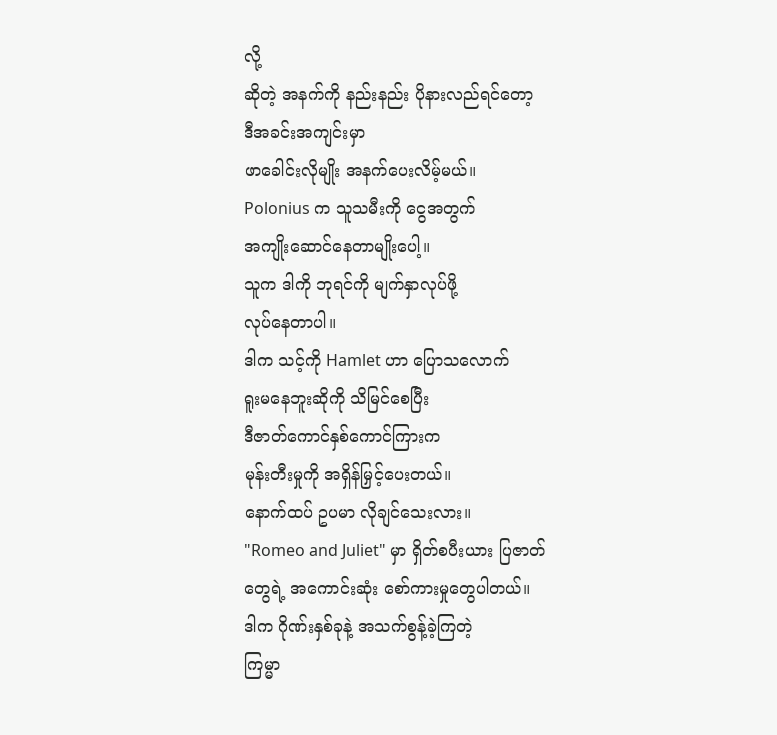လို့
ဆိုတဲ့ အနက်ကို နည်းနည်း ပိုနားလည်ရင်တော့
ဒီအခင်းအကျင်းမှာ
ဖာခေါင်းလိုမျိုး အနက်ပေးလိမ့်မယ်။
Polonius က သူသမီးကို ငွေအတွက်
အကျိုးဆောင်နေတာမျိုးပေါ့။
သူက ဒါကို ဘုရင်ကို မျက်နှာလုပ်ဖို့
လုပ်နေတာပါ။
ဒါက သင့်ကို Hamlet ဟာ ပြောသလောက်
ရူးမနေဘူးဆိုကို သိမြင်စေပြီး
ဒီဇာတ်ကောင်နှစ်ကောင်ကြားက
မုန်းတီးမှုကို အရှိန်မြှင့်ပေးတယ်။
နောက်ထပ် ဥပမာ လိုချင်သေးလား။
"Romeo and Juliet" မှာ ရှိတ်စပီးယား ပြဇာတ်
တွေရဲ့ အကောင်းဆုံး စော်ကားမှုတွေပါတယ်။
ဒါက ဂိုဏ်းနှစ်ခုနဲ့ အသက်စွန့်ခဲ့ကြတဲ့
ကြမ္မာ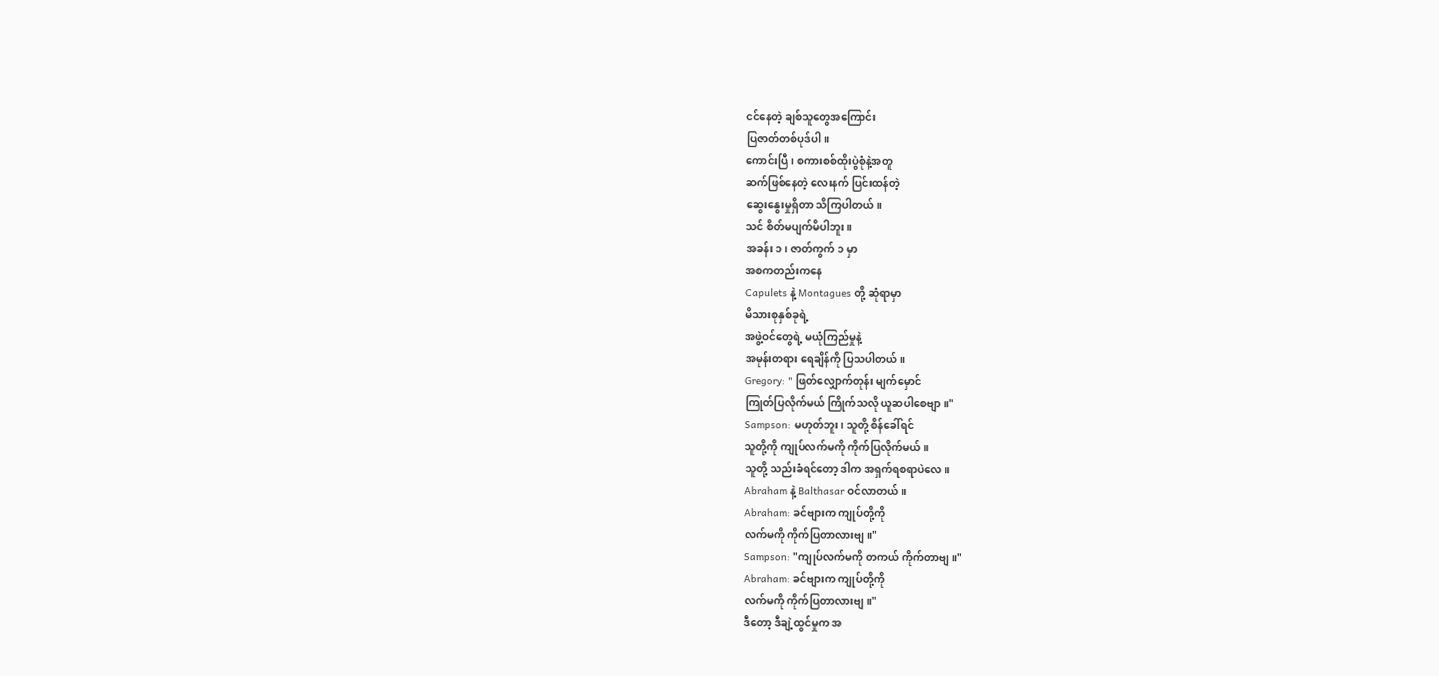ငင်နေတဲ့ ချစ်သူတွေအကြောင်း
ပြဇာတ်တစ်ပုဒ်ပါ။
ကောင်းပြီ၊ စကားစစ်ထိုးပွဲစုံနဲ့အတူ
ဆက်ဖြစ်နေတဲ့ လေးနက် ပြင်းထန်တဲ့
ဆွေးနွေးမှုရှိတာ သိကြပါတယ်။
သင် စိတ်မပျက်မိပါဘူး။
အခန်း ၁၊ ဇာတ်ကွက် ၁ မှာ
အစကတည်းကနေ
Capulets နဲ့ Montagues တို့ ဆုံရာမှာ
မိသားစုနှစ်ခုရဲ့
အဖွဲ့ဝင်တွေရဲ့ မယုံကြည်မှုနဲ့
အမုန်းတရား ရေချိန်ကို ပြသပါတယ်။
Gregory: " ဖြတ်လျှောက်တုန်း မျက်မှောင်
ကြုတ်ပြလိုက်မယ် ကြိုက်သလို ယူဆပါစေဗျာ။"
Sampson: မဟုတ်ဘူး၊ သူတို့ စိန်ခေါ်ရင်
သူတို့ကို ကျုပ်လက်မကို ကိုက်ပြလိုက်မယ်။
သူတို့ သည်းခံရင်တော့ ဒါက အရှက်ရစရာပဲလေ။
Abraham နဲ့ Balthasar ဝင်လာတယ်။
Abraham: ခင်ဗျားက ကျုပ်တို့ကို
လက်မကို ကိုက်ပြတာလားဗျ။"
Sampson: "ကျုပ်လက်မကို တကယ် ကိုက်တာဗျ။"
Abraham: ခင်ဗျားက ကျုပ်တို့ကို
လက်မကို ကိုက်ပြတာလားဗျ။"
ဒီတော့ ဒီချဲ့ထွင်မှုက အ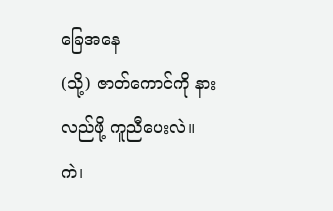ခြေအနေ
(သို့) ဇာတ်ကောင်ကို နားလည်ဖို့ ကူညီပေးလဲ။
ကဲ၊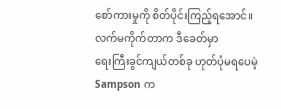စော်ကားမှုကို စိတ်ပိုင်းကြည့်ရအောင်။
လက်မကိုက်တာက ဒီခေတ်မှာ
ရေးကြီးခွင်ကျယ်တစ်ခု ဟုတ်ပုံမရပေမဲ့
Sampson က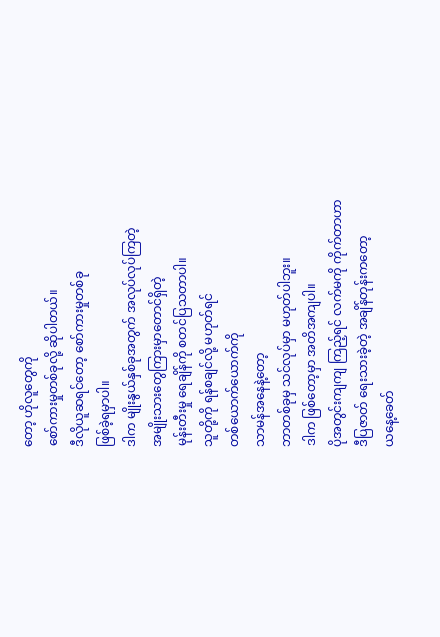တော့ ဟိုလူတွေကို
စော်ကားမှုတစ်ခုလို့ ဆိုပါတယ်။
ဒီလိုယူဆရင်တော့ စော်ကားမှုတစ်ခု
ဖြစ်ခဲ့ရမှာပါ။
ဒါက မျိုးနွယ်နှစ်ခုအတွက် အလုပ်လုပ်ကြတဲ့
အမျိုးသားတွေကြားမှာတောင်ရှိတဲ့
မုန်းတီးမှု ရေချိန်ကို စတင်ပြသတာပါ။
သူတို့ကို ရန်စချင်လို့ မဟုတ်ရင်
တစ်ယောက်ယောက်ကို
သာမန်အနေနဲ့တော့
ဘာတစ်ခုမှ သင်လုပ်မှာ မဟုတ်ပါဘူး။
ဒါက ဖြစ်တော့မှာ အတိအကျပါ။
ပိုအတွင်းကျကျ ကြည့်ရင် လက်မကို ကိုက်တာဟာ
ဒီပြဇာတ် ရေးသားခဲ့တဲ့ အချိန်တုန်းကတော့
ယနေ့ခေတ်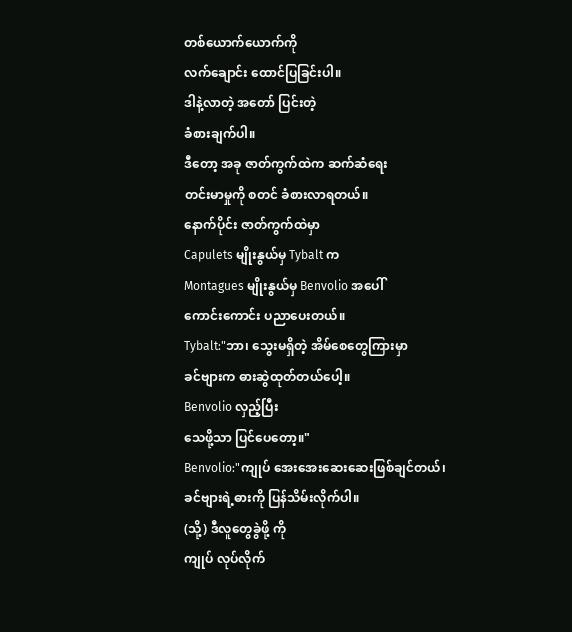တစ်ယောက်ယောက်ကို
လက်ချောင်း ထောင်ပြခြင်းပါ။
ဒါနဲ့လာတဲ့ အတော် ပြင်းတဲ့
ခံစားချက်ပါ။
ဒီတော့ အခု ဇာတ်ကွက်ထဲက ဆက်ဆံရေး
တင်းမာမှုကို စတင် ခံစားလာရတယ်။
နောက်ပိုင်း ဇာတ်ကွက်ထဲမှာ
Capulets မျိုးနွယ်မှ Tybalt က
Montagues မျိုးနွယ်မှ Benvolio အပေါ်
ကောင်းကောင်း ပညာပေးတယ်။
Tybalt:"ဘာ၊ သွေးမရှိတဲ့ အိမ်စေတွေကြားမှာ
ခင်ဗျားက ဓားဆွဲထုတ်တယ်ပေါ့။
Benvolio လှည့်ပြီး
သေဖို့သာ ပြင်ပေတော့။"
Benvolio:"ကျုပ် အေးအေးဆေးဆေးဖြစ်ချင်တယ်၊
ခင်ဗျားရဲ့ဓားကို ပြန်သိမ်းလိုက်ပါ။
(သို့) ဒီလူတွေခွဲဖို့ ကို
ကျုပ် လုပ်လိုက်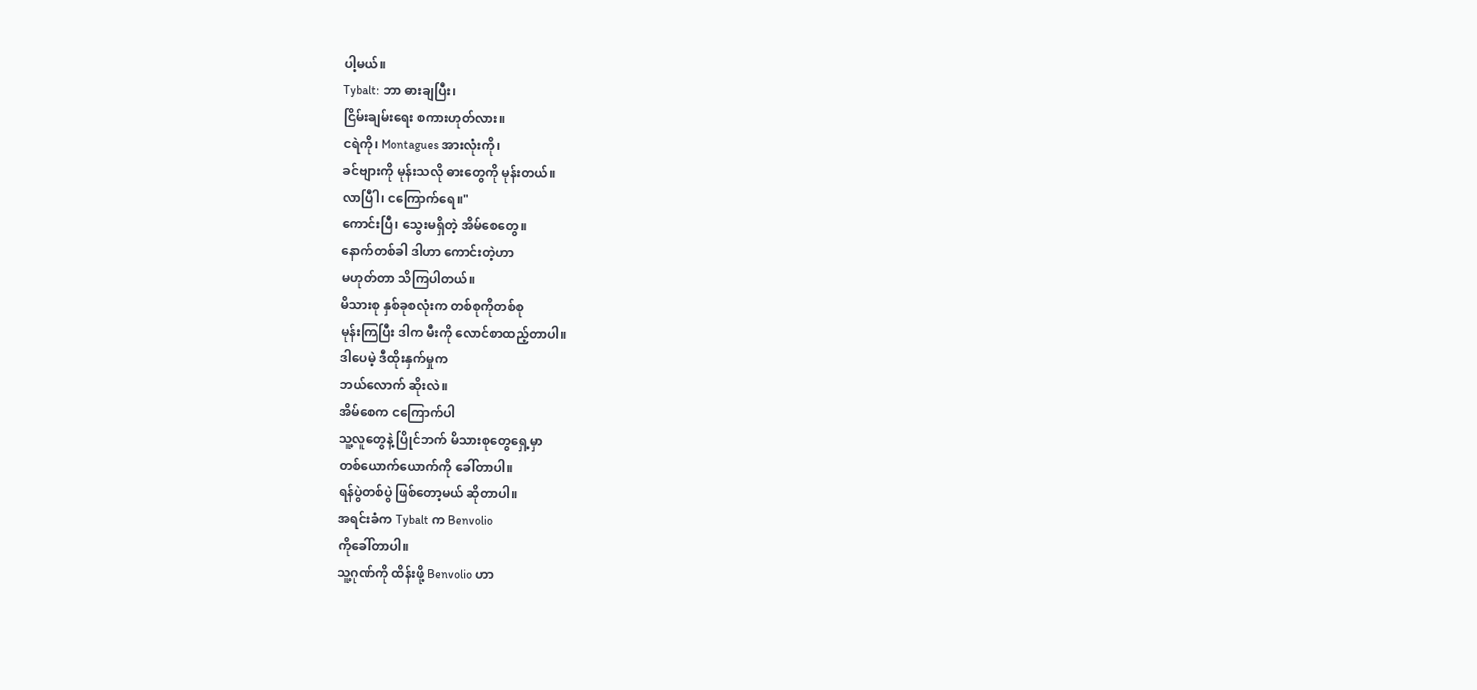ပါ့မယ်။
Tybalt: ဘာ ဓားချပြီး၊
ငြိမ်းချမ်းရေး စကားဟုတ်လား။
ငရဲကို၊ Montagues အားလုံးကို၊
ခင်ဗျားကို မုန်းသလို ဓားတွေကို မုန်းတယ်။
လာပြီါ၊ ငကြောက်ရေ။"
ကောင်းပြီ၊ သွေးမရှိတဲ့ အိမ်စေတွေ။
နောက်တစ်ခါ ဒါဟာ ကောင်းတဲ့ဟာ
မဟုတ်တာ သိကြပါတယ်။
မိသားစု နှစ်ခုစလုံးက တစ်စုကိုတစ်စု
မုန်းကြပြီး ဒါက မီးကို လောင်စာထည့်တာပါ။
ဒါပေမဲ့ ဒီထိုးနှက်မှုက
ဘယ်လောက် ဆိုးလဲ။
အိမ်စေက ငကြောက်ပါ
သူ့လူတွေနဲ့ ပြိုင်ဘက် မိသားစုတွေရှေ့မှာ
တစ်ယောက်ယောက်ကို ခေါ်တာပါ။
ရန်ပွဲတစ်ပွဲ ဖြစ်တော့မယ် ဆိုတာပါ။
အရင်းခံက Tybalt က Benvolio
ကိုခေါ်တာပါ။
သူ့ဂုဏ်ကို ထိန်းဖို့ Benvolio ဟာ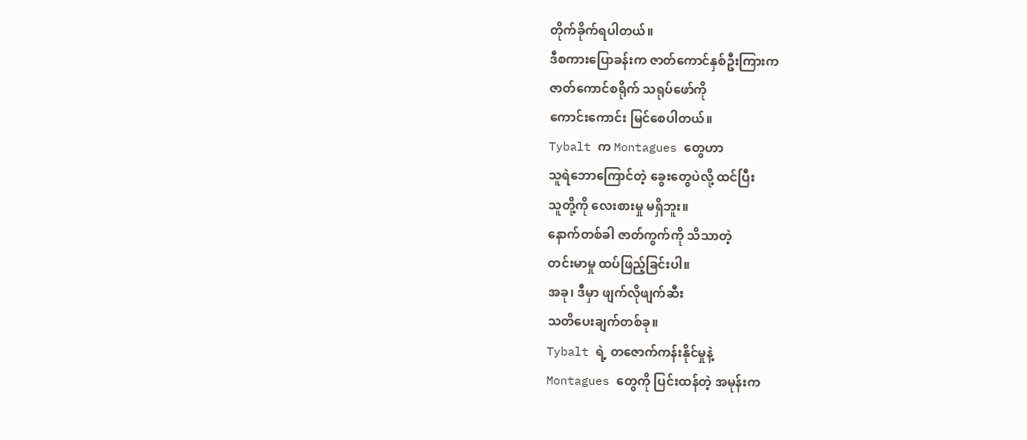တိုက်ခိုက်ရပါတယ်။
ဒီစကားပြောခန်းက ဇာတ်ကောင်နှစ်ဦးကြားက
ဇာတ်ကောင်စရိုက် သရုပ်ဖော်ကို
ကောင်းကောင်း မြင်စေပါတယ်။
Tybalt က Montagues တွေဟာ
သူရဲဘောကြောင်တဲ့ ခွေးတွေပဲလို့ ထင်ပြီး
သူတို့ကို လေးစားမှု မရှိဘူး။
နောက်တစ်ခါ ဇာတ်ကွက်ကို သိသာတဲ့
တင်းမာမှု ထပ်ဖြည့်ခြင်းပါ။
အခု၊ ဒီမှာ ဖျက်လိုဖျက်ဆီး
သတိပေးချက်တစ်ခု။
Tybalt ရဲ့ တဇောက်ကန်းနိုင်မှုနဲ့
Montagues တွေကို ပြင်းထန်တဲ့ အမုန်းက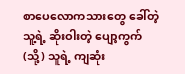စာပေလောကသားတွေ ခေါ်တဲ့
သူ့ရဲ့ ဆိုးဝါးတဲ့ ပျော့ကွက်
(သို့) သူရဲ့ ကျဆုံး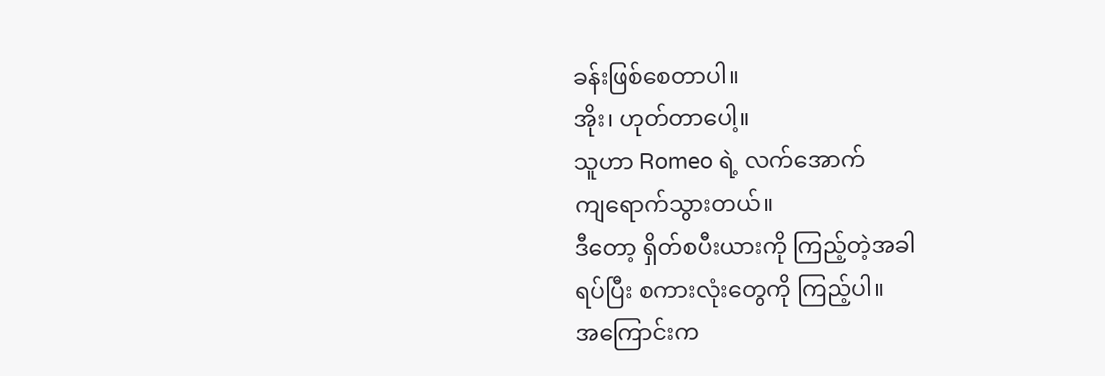ခန်းဖြစ်စေတာပါ။
အိုး၊ ဟုတ်တာပေါ့။
သူဟာ Romeo ရဲ့ လက်အောက်
ကျရောက်သွားတယ်။
ဒီတော့ ရှိတ်စပီးယားကို ကြည့်တဲ့အခါ
ရပ်ပြီး စကားလုံးတွေကို ကြည့်ပါ။
အကြောင်းက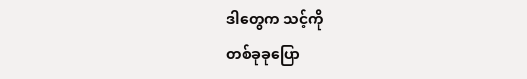ဒါတွေက သင့်ကို
တစ်ခုခုပြော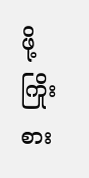ဖို့ ကြိုးစား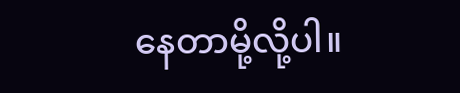နေတာမို့လို့ပါ။